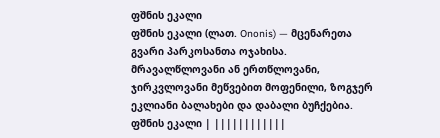ფშნის ეკალი
ფშნის ეკალი (ლათ. Ononis) — მცენარეთა გვარი პარკოსანთა ოჯახისა. მრავალწლოვანი ან ერთწლოვანი, ჯირკვლოვანი მეწვებით მოფენილი, ზოგჯერ ეკლიანი ბალახები და დაბალი ბუჩქებია.
ფშნის ეკალი | ||||||||||||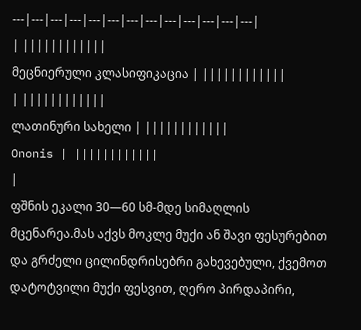---|---|---|---|---|---|---|---|---|---|---|---|---|
| ||||||||||||
მეცნიერული კლასიფიკაცია | ||||||||||||
| ||||||||||||
ლათინური სახელი | ||||||||||||
Ononis | ||||||||||||
|
ფშნის ეკალი 30—60 სმ-მდე სიმაღლის მცენარეა.მას აქვს მოკლე მუქი ან შავი ფესურებით და გრძელი ცილინდრისებრი გახევებული, ქვემოთ დატოტვილი მუქი ფესვით, ღერო პირდაპირი,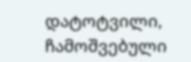დატოტვილი, ჩამოშვებული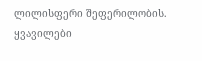ლილისფერი შეფერილობის. ყვავილები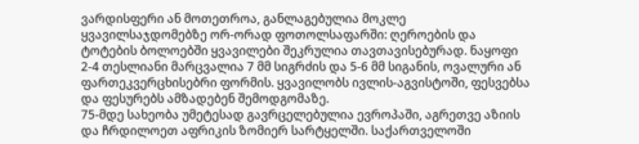ვარდისფერი ან მოთეთროა, განლაგებულია მოკლე ყვავილსაჯდომებზე ორ-ორად ფოთოლსაფარში: ღეროების და ტოტების ბოლოებში ყვავილები შეკრულია თავთავისებურად. ნაყოფი 2-4 თესლიანი მარცვალია 7 მმ სიგრძის და 5-6 მმ სიგანის, ოვალური ან ფართეკვერცხისებრი ფორმის. ყვავილობს ივლის-აგვისტოში, ფესვებსა და ფესურებს ამზადებენ შემოდგომაზე.
75-მდე სახეობა უმეტესად გავრცელებულია ევროპაში, აგრეთვე აზიის და ჩრდილოეთ აფრიკის ზომიერ სარტყელში. საქართველოში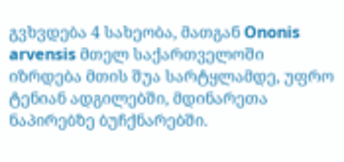გვხვდება 4 სახეობა, მათგან Ononis arvensis მთელ საქართველოში იზრდება მთის შუა სარტყლამდე, უფრო ტენიან ადგილებში, მდინარეთა ნაპირებზე ბუჩქნარებში.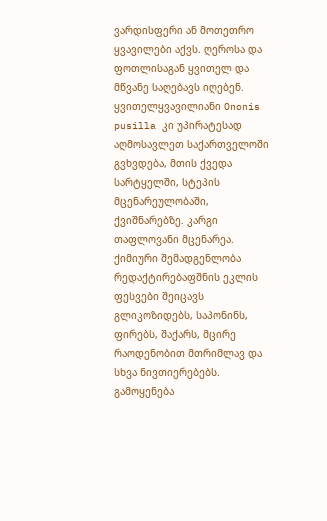ვარდისფერი ან მოთეთრო ყვავილები აქვს. ღეროსა და ფოთლისაგან ყვითელ და მწვანე საღებავს იღებენ. ყვითელყვავილიანი Ononis pusilla კი უპირატესად აღმოსავლეთ საქართველოში გვხვდება, მთის ქვედა სარტყელში, სტეპის მცენარეულობაში, ქვიშნარებზე. კარგი თაფლოვანი მცენარეა.
ქიმიური შემადგენლობა
რედაქტირებაფშნის ეკლის ფესვები შეიცავს გლიკოზიდებს, საპონინს, ფირებს, შაქარს, მცირე რაოდენობით მთრიმლავ და სხვა ნივთიერებებს.
გამოყენება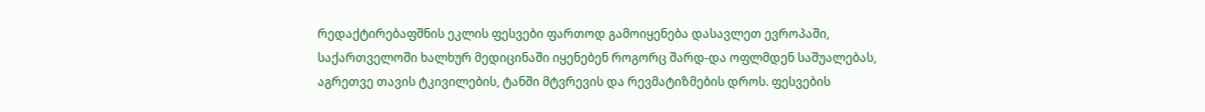რედაქტირებაფშნის ეკლის ფესვები ფართოდ გამოიყენება დასავლეთ ევროპაში, საქართველოში ხალხურ მედიცინაში იყენებენ როგორც შარდ-და ოფლმდენ საშუალებას, აგრეთვე თავის ტკივილების, ტანში მტვრევის და რევმატიზმების დროს. ფესვების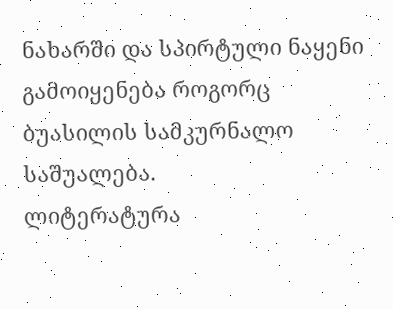ნახარში და სპირტული ნაყენი გამოიყენება როგორც ბუასილის სამკურნალო საშუალება.
ლიტერატურა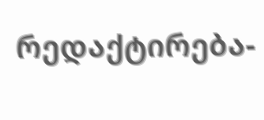რედაქტირება-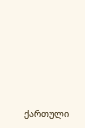ქართული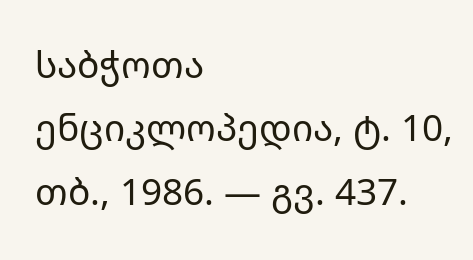საბჭოთა ენციკლოპედია, ტ. 10, თბ., 1986. — გვ. 437.